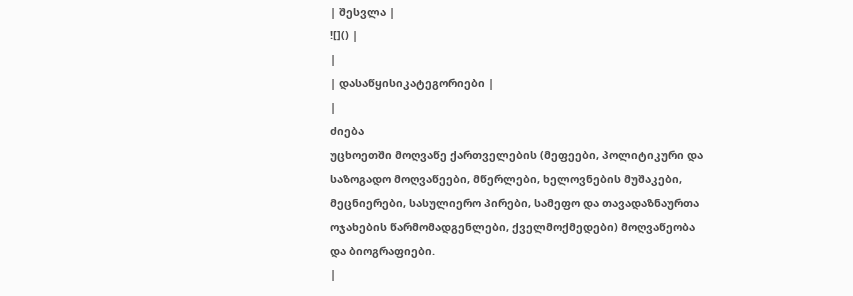| შესვლა |
![]() |
|
| დასაწყისიკატეგორიები |
|
ძიება
უცხოეთში მოღვაწე ქართველების (მეფეები, პოლიტიკური და საზოგადო მოღვაწეები, მწერლები, ხელოვნების მუშაკები, მეცნიერები, სასულიერო პირები, სამეფო და თავადაზნაურთა ოჯახების წარმომადგენლები, ქველმოქმედები) მოღვაწეობა და ბიოგრაფიები.
|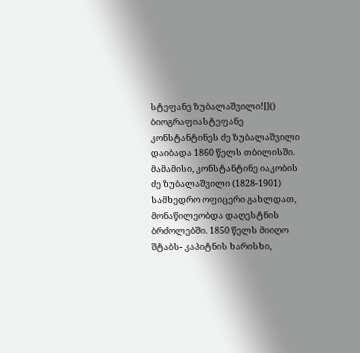სტეფანე ზუბალაშვილი![]()
ბიოგრაფიასტეფანე კონსტანტინეს ძე ზუბალაშვილი დაიბადა 1860 წელს თბილისში. მამამისი, კონსტანტინე იაკობის ძე ზუბალაშვილი (1828-1901) სამხედრო ოფიცერი გახლდათ, მონაწილეობდა დაღესტნის ბრძოლებში. 1850 წელს მიიღო შტაბს- კაპიტნის ხარისხი,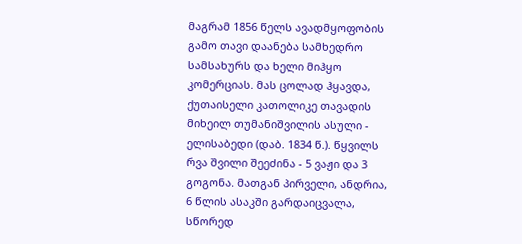მაგრამ 1856 წელს ავადმყოფობის გამო თავი დაანება სამხედრო სამსახურს და ხელი მიჰყო კომერციას. მას ცოლად ჰყავდა, ქუთაისელი კათოლიკე თავადის მიხეილ თუმანიშვილის ასული - ელისაბედი (დაბ. 1834 წ.). წყვილს რვა შვილი შეეძინა - 5 ვაჟი და 3 გოგონა. მათგან პირველი, ანდრია, 6 წლის ასაკში გარდაიცვალა, სწორედ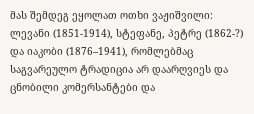მას შემდეგ ეყოლათ ოთხი ვაჟიშვილი: ლევანი (1851-1914), სტეფანე, პეტრე (1862-?) და იაკობი (1876–1941), რომლებმაც საგვარეულო ტრადიცია არ დაარღვიეს და ცნობილი კომერსანტები და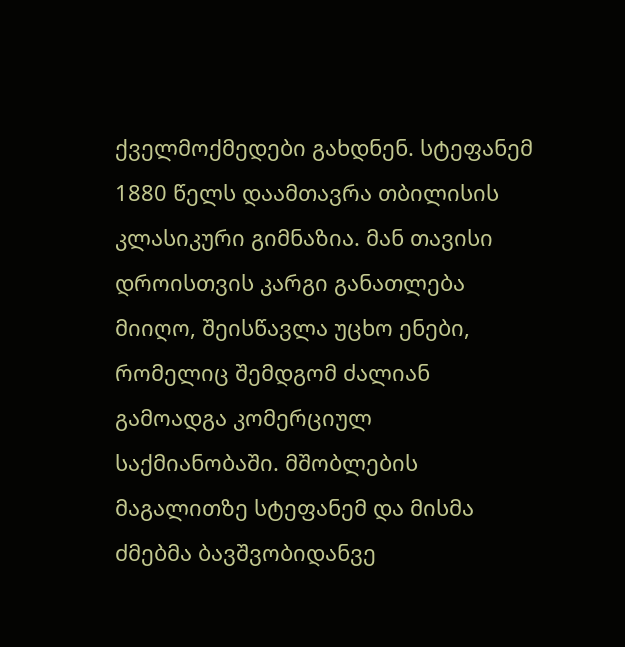ქველმოქმედები გახდნენ. სტეფანემ 1880 წელს დაამთავრა თბილისის კლასიკური გიმნაზია. მან თავისი დროისთვის კარგი განათლება მიიღო, შეისწავლა უცხო ენები, რომელიც შემდგომ ძალიან გამოადგა კომერციულ საქმიანობაში. მშობლების მაგალითზე სტეფანემ და მისმა ძმებმა ბავშვობიდანვე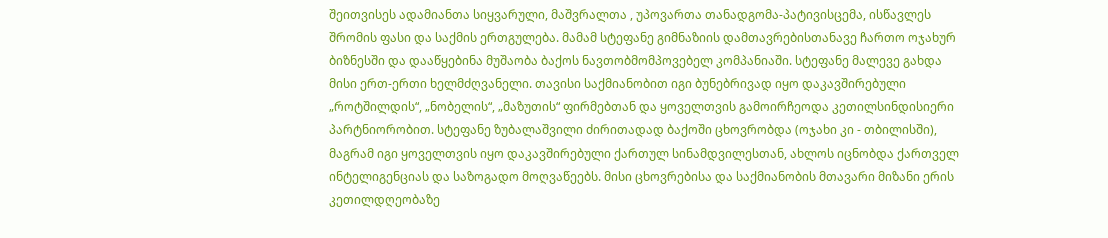შეითვისეს ადამიანთა სიყვარული, მაშვრალთა , უპოვართა თანადგომა-პატივისცემა, ისწავლეს შრომის ფასი და საქმის ერთგულება. მამამ სტეფანე გიმნაზიის დამთავრებისთანავე ჩართო ოჯახურ ბიზნესში და დააწყებინა მუშაობა ბაქოს ნავთობმომპოვებელ კომპანიაში. სტეფანე მალევე გახდა მისი ერთ-ერთი ხელმძღვანელი. თავისი საქმიანობით იგი ბუნებრივად იყო დაკავშირებული „როტშილდის“, „ნობელის“, „მაზუთის“ ფირმებთან და ყოველთვის გამოირჩეოდა კეთილსინდისიერი პარტნიორობით. სტეფანე ზუბალაშვილი ძირითადად ბაქოში ცხოვრობდა (ოჯახი კი - თბილისში), მაგრამ იგი ყოველთვის იყო დაკავშირებული ქართულ სინამდვილესთან, ახლოს იცნობდა ქართველ ინტელიგენციას და საზოგადო მოღვაწეებს. მისი ცხოვრებისა და საქმიანობის მთავარი მიზანი ერის კეთილდღეობაზე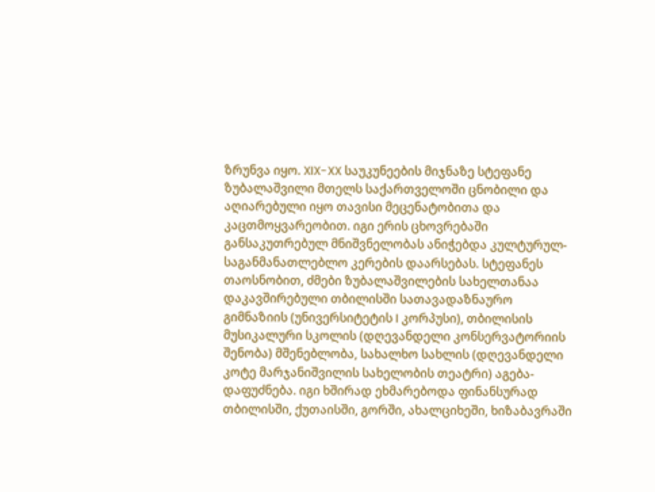ზრუნვა იყო. XIX-XX საუკუნეების მიჯნაზე სტეფანე ზუბალაშვილი მთელს საქართველოში ცნობილი და აღიარებული იყო თავისი მეცენატობითა და კაცთმოყვარეობით. იგი ერის ცხოვრებაში განსაკუთრებულ მნიშვნელობას ანიჭებდა კულტურულ-საგანმანათლებლო კერების დაარსებას. სტეფანეს თაოსნობით, ძმები ზუბალაშვილების სახელთანაა დაკავშირებული თბილისში სათავადაზნაურო გიმნაზიის (უნივერსიტეტის I კორპუსი), თბილისის მუსიკალური სკოლის (დღევანდელი კონსერვატორიის შენობა) მშენებლობა, სახალხო სახლის (დღევანდელი კოტე მარჯანიშვილის სახელობის თეატრი) აგება-დაფუძნება. იგი ხშირად ეხმარებოდა ფინანსურად თბილისში, ქუთაისში, გორში, ახალციხეში, ხიზაბავრაში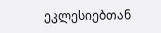ეკლესიებთან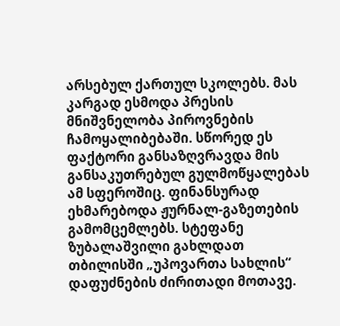არსებულ ქართულ სკოლებს. მას კარგად ესმოდა პრესის მნიშვნელობა პიროვნების ჩამოყალიბებაში. სწორედ ეს ფაქტორი განსაზღვრავდა მის განსაკუთრებულ გულმოწყალებას ამ სფეროშიც. ფინანსურად ეხმარებოდა ჟურნალ-გაზეთების გამომცემლებს. სტეფანე ზუბალაშვილი გახლდათ თბილისში „უპოვართა სახლის“ დაფუძნების ძირითადი მოთავე.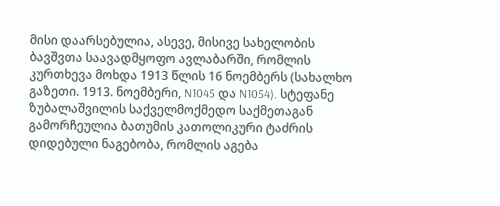მისი დაარსებულია, ასევე, მისივე სახელობის ბავშვთა საავადმყოფო ავლაბარში, რომლის კურთხევა მოხდა 1913 წლის 16 ნოემბერს (სახალხო გაზეთი. 1913. ნოემბერი, N1045 და N1054). სტეფანე ზუბალაშვილის საქველმოქმედო საქმეთაგან გამორჩეულია ბათუმის კათოლიკური ტაძრის დიდებული ნაგებობა, რომლის აგება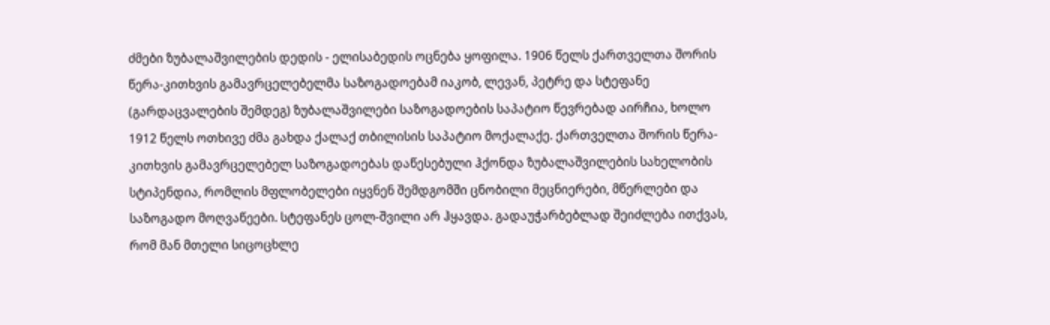ძმები ზუბალაშვილების დედის - ელისაბედის ოცნება ყოფილა. 1906 წელს ქართველთა შორის წერა-კითხვის გამავრცელებელმა საზოგადოებამ იაკობ, ლევან, პეტრე და სტეფანე (გარდაცვალების შემდეგ) ზუბალაშვილები საზოგადოების საპატიო წევრებად აირჩია, ხოლო 1912 წელს ოთხივე ძმა გახდა ქალაქ თბილისის საპატიო მოქალაქე. ქართველთა შორის წერა-კითხვის გამავრცელებელ საზოგადოებას დაწესებული ჰქონდა ზუბალაშვილების სახელობის სტიპენდია, რომლის მფლობელები იყვნენ შემდგომში ცნობილი მეცნიერები, მწერლები და საზოგადო მოღვაწეები. სტეფანეს ცოლ-შვილი არ ჰყავდა. გადაუჭარბებლად შეიძლება ითქვას, რომ მან მთელი სიცოცხლე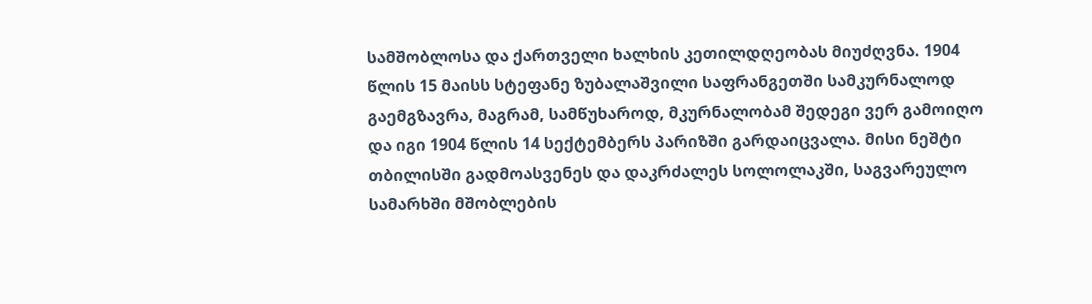სამშობლოსა და ქართველი ხალხის კეთილდღეობას მიუძღვნა. 1904 წლის 15 მაისს სტეფანე ზუბალაშვილი საფრანგეთში სამკურნალოდ გაემგზავრა, მაგრამ, სამწუხაროდ, მკურნალობამ შედეგი ვერ გამოიღო და იგი 1904 წლის 14 სექტემბერს პარიზში გარდაიცვალა. მისი ნეშტი თბილისში გადმოასვენეს და დაკრძალეს სოლოლაკში, საგვარეულო სამარხში მშობლების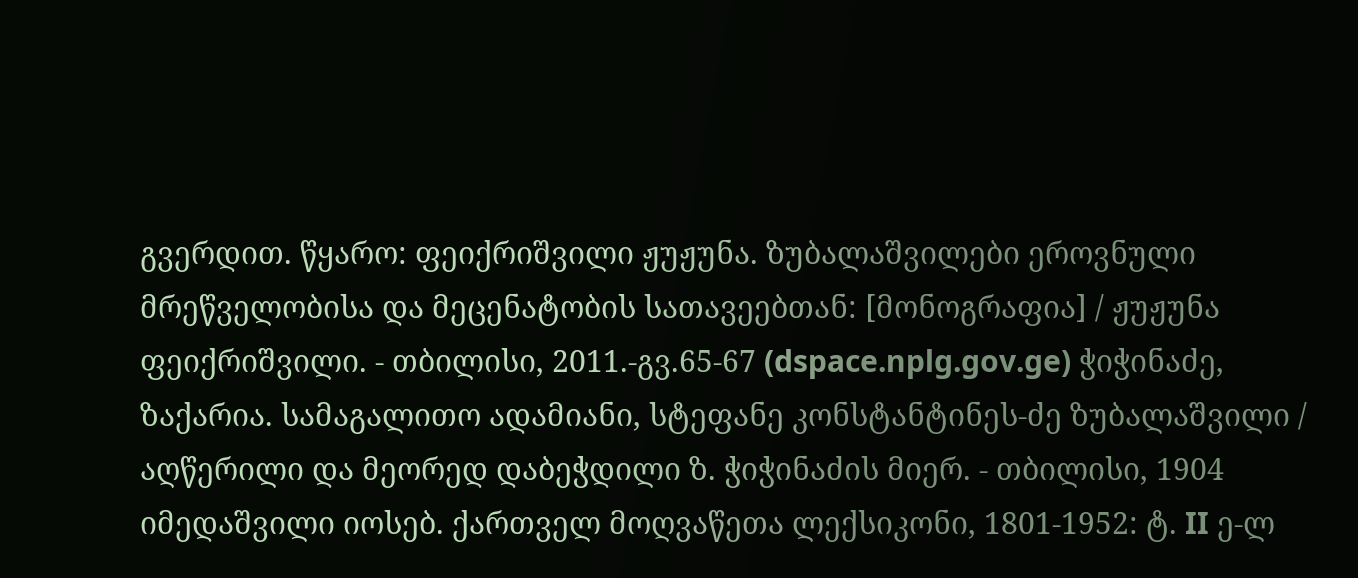გვერდით. წყარო: ფეიქრიშვილი ჟუჟუნა. ზუბალაშვილები ეროვნული მრეწველობისა და მეცენატობის სათავეებთან: [მონოგრაფია] / ჟუჟუნა ფეიქრიშვილი. - თბილისი, 2011.-გვ.65-67 (dspace.nplg.gov.ge) ჭიჭინაძე, ზაქარია. სამაგალითო ადამიანი, სტეფანე კონსტანტინეს-ძე ზუბალაშვილი / აღწერილი და მეორედ დაბეჭდილი ზ. ჭიჭინაძის მიერ. - თბილისი, 1904 იმედაშვილი იოსებ. ქართველ მოღვაწეთა ლექსიკონი, 1801-1952: ტ. II ე-ლ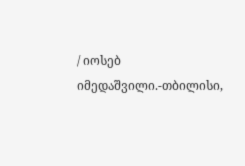/ იოსებ იმედაშვილი.-თბილისი,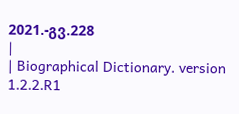2021.-გვ.228
|
| Biographical Dictionary. version 1.2.2.R1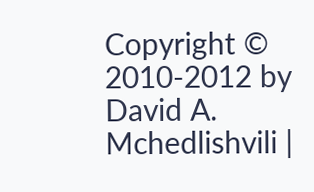Copyright © 2010-2012 by David A. Mchedlishvili |